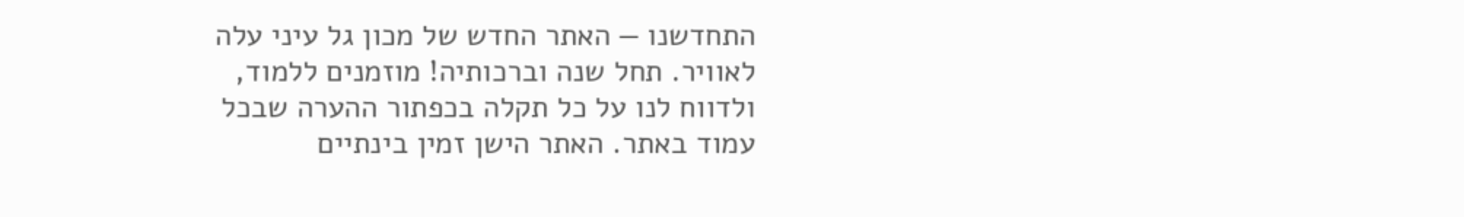התחדשנו — האתר החדש של מכון גל עיני עלה לאוויר. תחל שנה וברכותיה! מוזמנים ללמוד, ולדווח לנו על כל תקלה בכפתור ההערה שבכל עמוד באתר. האתר הישן זמין בינתיים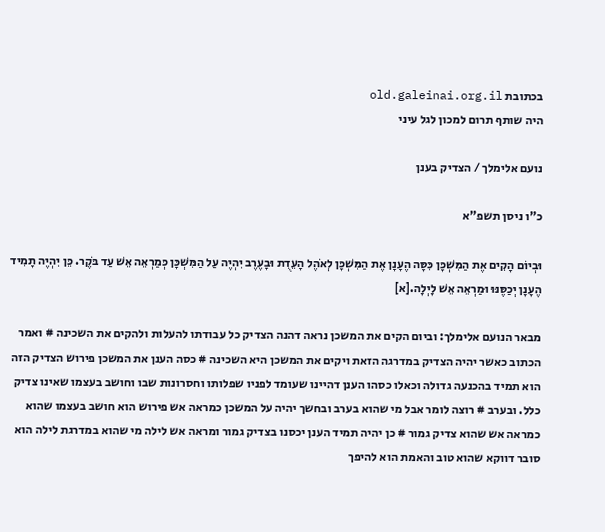בכתובת old.galeinai.org.il
היה שותף תרום למכון לגל עיני

נועם אלימלך / הצדיק בענן

כ"ו ניסן תשפ"א

וּבְיוֹם הָקִים אֶת הַמִּשְׁכָּן כִּסָּה הֶעָנָן אֶת הַמִּשְׁכָּן לְאֹהֶל הָעֵדֻת וּבָעֶרֶב יִהְיֶה עַל הַמִּשְׁכָּן כְּמַרְאֵה אֵשׁ עַד בֹּקֶר. כֵּן יִהְיֶה תָמִיד הֶעָנָן יְכַסֶּנּוּ וּמַרְאֵה אֵשׁ לָיְלָה.[א]

מבאר הנועם אלימלך: וביום הקים את המשכן נראה דהנה הצדיק כל עבודתו להעלות ולהקים את השכינה # ואמר הכתוב כאשר יהיה הצדיק במדרגה הזאת ויקים את המשכן היא השכינה # כסה הענן את המשכן פירוש הצדיק הזה הוא תמיד בהכנעה גדולה וכאלו כסהו הענן דהיינו שעומד לפניו שפלותו וחסרונות שבו וחושב בעצמו שאינו צדיק כלל. ובערב # רוצה לומר אבל מי שהוא בערב ובחשך יהיה על המשכן כמראה אש פירוש הוא חושב בעצמו שהוא כמראה אש שהוא צדיק גמור # כן יהיה תמיד הענן יכסנו בצדיק גמור ומראה אש לילה מי שהוא במדרגת לילה הוא סובר דווקא שהוא טוב והאמת הוא להיפך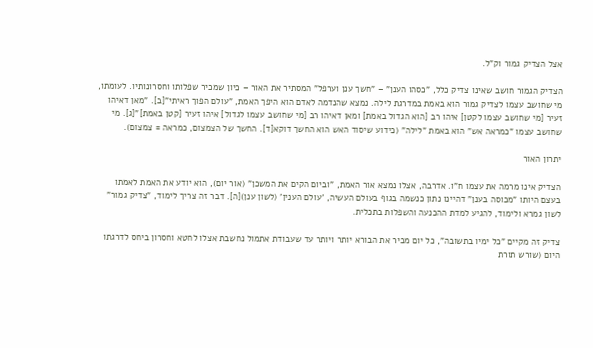אצל הצדיק גמור וק"ל.

הצדיק הגמור חושב שאינו צדיק כלל, "כסהו הענן" – "חשך ענן וערפל" המסתיר את האור – כיון שמכיר שפלותו וחסרונותיו. לעומתו, מי שחושב עצמו לצדיק גמור הוא באמת במדרגת לילה. נמצא שהנדמה לאדם הוא היפך האמת, "עולם הפוך ראיתי"[ב]. "מאן דאיהו זעיר [מי שחושב עצמו לקטן] איהו רב [הוא הגדול באמת] ומאן דאיהו רב [מי שחושב עצמו לגדול] איהו זעיר [קטן באמת]"[ג]. מי שחושב עצמו "כמראה אש" הוא באמת "לילה" (כידוע שיסוד האש הוא החשך דוקא[ד]. החשך של הצמצום, כמראה = צמצום).

יתרון האור

הצדיק אינו מרמה את עצמו ח"ו. אדרבה, אצלו נמצא אור האמת, "וביום הקים את המשכן" (אור יום), הוא יודע את האמת לאמתו בעצם היותו "מכוסה בענן" דהיינו נתון כנשמה בגוף בעולם העשיה, 'עולם הענין' (לשון ענן)[ה]. דבר זה צריך לימוד, "צדיק גמור" לשון גמרא ולימוד, להגיע למדת ההכנעה והשפלות בתכלית.

צדיק זה מקיים "כל ימיו בתשובה", כל יום מכיר את הבורא יותר ויותר עד שעבודת אתמול נחשבת אצלו לחטא וחסרון ביחס לדרגתו היום (שורש תורת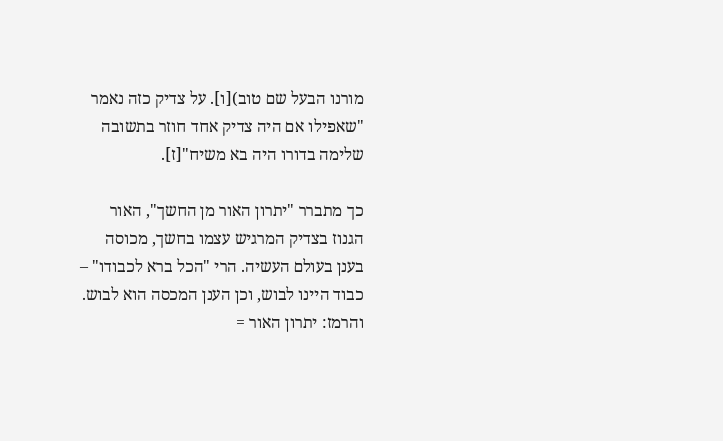מורנו הבעל שם טוב)[ו]. על צדיק כזה נאמר "שאפילו אם היה צדיק אחד חוזר בתשובה שלימה בדורו היה בא משיח"[ז].

כך מתברר "יתרון האור מן החשך", האור הגנוז בצדיק המרגיש עצמו בחשך, מכוסה בענן בעולם העשיה. הרי "הכל ברא לכבודו" – כבוד היינו לבוש, וכן הענן המכסה הוא לבוש. והרמז: יתרון האור =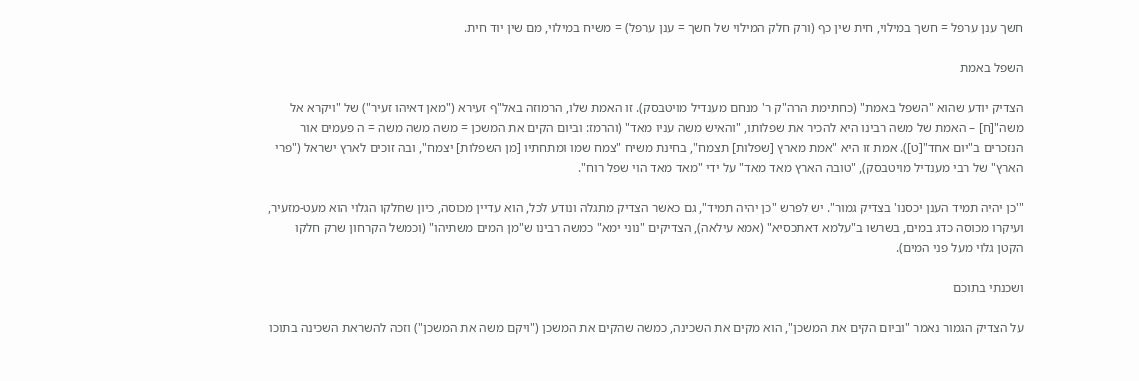חשך ענן ערפל = חשך במילוי, חית שין כף (ורק חלק המילוי של חשך = ענן ערפל) = משיח במילוי, מם שין יוד חית.

השפל באמת

הצדיק יודע שהוא "השפל באמת" (כחתימת הרה"ק ר' מנחם מענדיל מויטבסק). זו האמת שלו, הרמוזה באל"ף זעירא ("מאן דאיהו זעיר") של "ויקרא אל משה"[ח] – האמת של משה רבינו היא להכיר את שפלותו, "והאיש משה עניו מאד" (והרמז: וביום הקים את המשכן = משה משה משה = ה פעמים אור הנזכרים ב"יום אחד"[ט]). אמת זו היא "אמת מארץ [שפלות] תצמח", בחינת משיח "צמח שמו ומתחתיו [מן השפלות] יצמח", ובה זוכים לארץ ישראל ("פרי הארץ" של רבי מענדיל מויטבסק), "טובה הארץ מאד מאד" על ידי "מאד מאד הוי שפל רוח".

"'כן יהיה תמיד הענן יכסנו' בצדיק גמור". יש לפרש "כן יהיה תמיד", גם כאשר הצדיק מתגלה ונודע לכל, הוא עדיין מכוסה, כיון שחלקו הגלוי הוא מעט-מזעיר, ועיקרו מכוסה כדג במים, בשרשו ב"עלמא דאתכסיא" (אמא עילאה), הצדיקים "נוני ימא" כמשה רבינו ש"מן המים משתיהו" (וכמשל הקרחון שרק חלקו הקטן גלוי מעל פני המים).

ושכנתי בתוכם

על הצדיק הגמור נאמר "וביום הקים את המשכן", הוא מקים את השכינה, כמשה שהקים את המשכן ("ויקם משה את המשכן") וזכה להשראת השכינה בתוכו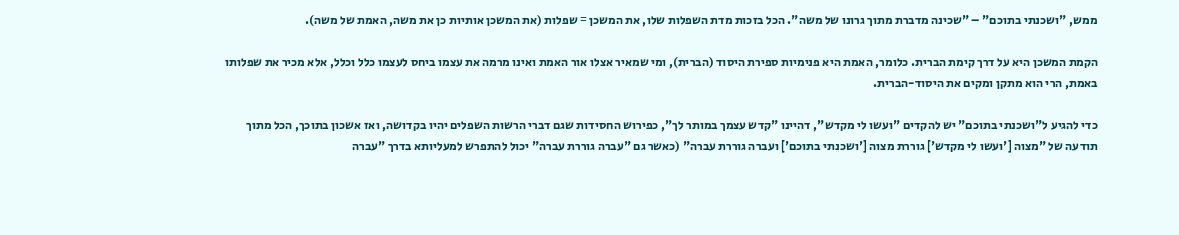ממש, "ושכנתי בתוכם" – "שכינה מדברת מתוך גרונו של משה". הכל בזכות מדת השפלות שלו, את המשכן = שפלות (את המשכן אותיות כן את משה, האמת של משה).

הקמת המשכן היא על דרך קימת הברית. כלומר, האמת היא פנימיות ספירת היסוד (הברית), ומי שמאיר אצלו אור האמת ואינו מרמה את עצמו ביחס לעצמו כלל וכלל, אלא מכיר את שפלותו באמת, הרי הוא מתקן ומקים את היסוד-הברית.

כדי להגיע ל"ושכנתי בתוכם" יש להקדים "ועשו לי מקדש", דהיינו "קדש עצמך במותר לך", כפירוש החסידות שגם דברי הרשות השפלים יהיו בקדושה, ואז אשכון בתוכך, הכל מתוך תודעה של "מצוה ['ועשו לי מקדש'] גוררת מצוה ['ושכנתי בתוכם'] ועברה גוררת עברה" (כאשר גם "עברה גוררת עברה" יכול להתפרש למעליותא בדרך "עברה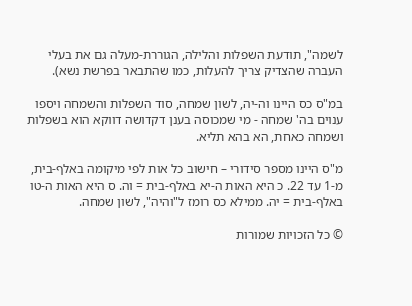לשמה", תודעת השפלות והלילה, הגוררת-מעלה גם את בעלי העברה שהצדיק צריך להעלות, כמו שהתבאר בפרשת נשא).

במ"ס כס היינו וה-יה, לשון שמחה, סוד השפלות והשמחה ויספו ענוים בה' שמחה - מי שמכוסה בענן דקדושה דווקא הוא בשפלות ושמחה כאחת, הא בהא תליא.

מ"ס היינו מספר סידורי – חישוב כל אות לפי מיקומה באלף-בית, מ-1 עד 22. כ היא האות ה-יא באלף-בית = וה. ס היא האות ה-טו באלף-בית = יה. ממילא כס רומז ל"והיה", לשון שמחה.

© כל הזכויות שמורות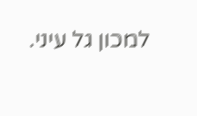למכון גל עיני.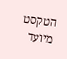הטקסט מיועד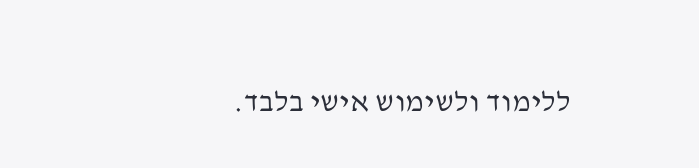ללימוד ולשימוש אישי בלבד.